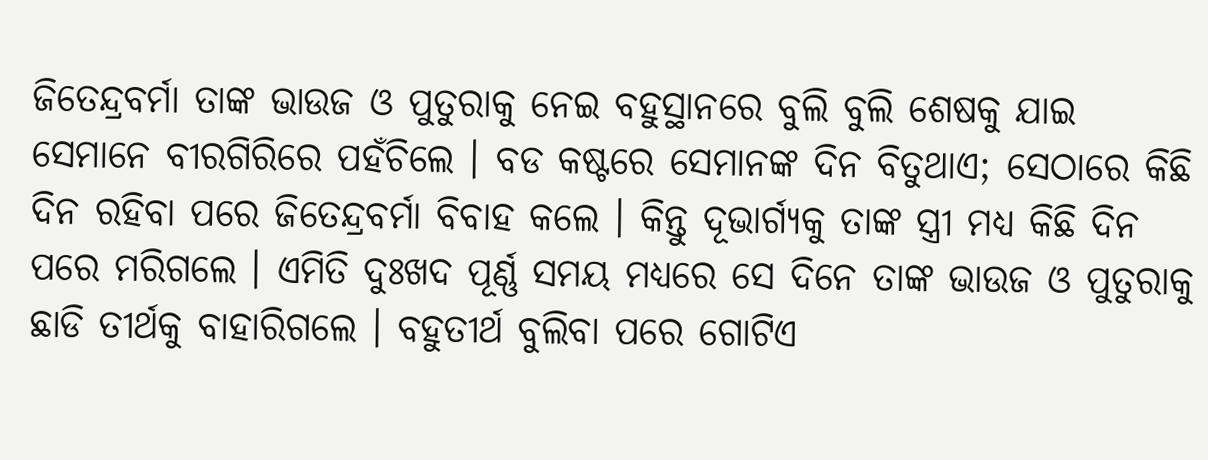ଜିତେନ୍ଦ୍ରବର୍ମା ତାଙ୍କ ଭାଉଜ ଓ ପୁତୁରାକୁ ନେଇ ବହୁସ୍ଥାନରେ ବୁଲି ବୁଲି ଶେଷକୁ ଯାଇ ସେମାନେ ବୀରଗିରିରେ ପହଁଚିଲେ । ବଡ କଷ୍ଟରେ ସେମାନଙ୍କ ଦିନ ବିତୁଥାଏ; ସେଠାରେ କିଛି ଦିନ ରହିବା ପରେ ଜିତେନ୍ଦ୍ରବର୍ମା ବିବାହ କଲେ । କିନ୍ତୁ ଦୂଭାର୍ଗ୍ୟକୁ ତାଙ୍କ ସ୍ତ୍ରୀ ମଧ୍ୟ କିଛି ଦିନ ପରେ ମରିଗଲେ । ଏମିତି ଦୁଃଖଦ ପୂର୍ଣ୍ଣ ସମୟ ମଧ୍ୟରେ ସେ ଦିନେ ତାଙ୍କ ଭାଉଜ ଓ ପୁତୁରାକୁ ଛାଡି ତୀର୍ଥକୁ ବାହାରିଗଲେ । ବହୁତୀର୍ଥ ବୁଲିବା ପରେ ଗୋଟିଏ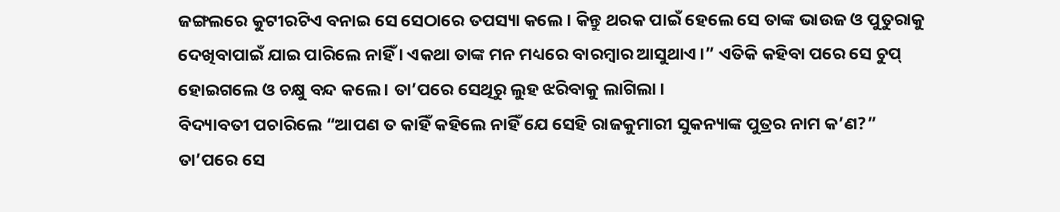ଜଙ୍ଗଲରେ କୁଟୀରଟିଏ ବନାଇ ସେ ସେଠାରେ ତପସ୍ୟା କଲେ । କିନ୍ତୁ ଥରକ ପାଇଁ ହେଲେ ସେ ତାଙ୍କ ଭାଉଜ ଓ ପୁତୁରାକୁ ଦେଖିବାପାଇଁ ଯାଇ ପାରିଲେ ନାହିଁ । ଏକଥା ତାଙ୍କ ମନ ମଧ୍ୟରେ ବାରମ୍ବାର ଆସୁଥାଏ ।” ଏତିକି କହିବା ପରେ ସେ ଚୁପ୍ ହୋଇଗଲେ ଓ ଚକ୍ଷୁ ବନ୍ଦ କଲେ । ତା’ପରେ ସେଥିରୁ ଲୁହ ଝରିବାକୁ ଲାଗିଲା ।
ବିଦ୍ୟାବତୀ ପଚାରିଲେ “ଆପଣ ତ କାହିଁ କହିଲେ ନାହିଁ ଯେ ସେହି ରାଜକୁମାରୀ ସୁକନ୍ୟାଙ୍କ ପୁତ୍ରର ନାମ କ’ଣ?”
ତା’ପରେ ସେ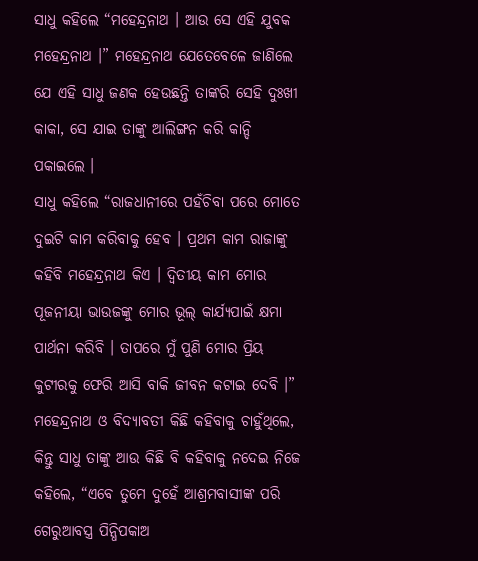ସାଧୁ କହିଲେ “ମହେନ୍ଦ୍ରନାଥ । ଆଉ ସେ ଏହି ଯୁବକ ମହେନ୍ଦ୍ରନାଥ ।” ମହେନ୍ଦ୍ରନାଥ ଯେତେବେଳେ ଜାଣିଲେ ଯେ ଏହି ସାଧୁ ଜଣକ ହେଉଛନ୍ତି ତାଙ୍କରି ସେହି ଦୁଃଖୀ କାକା, ସେ ଯାଇ ତାଙ୍କୁ ଆଲିଙ୍ଗନ କରି କାନ୍ଦି ପକାଇଲେ ।
ସାଧୁ କହିଲେ “ରାଜଧାନୀରେ ପହଁଚିବା ପରେ ମୋତେ ଦୁଇଟି କାମ କରିବାକୁ ହେବ । ପ୍ରଥମ କାମ ରାଜାଙ୍କୁ କହିବି ମହେନ୍ଦ୍ରନାଥ କିଏ । ଦ୍ୱିତୀୟ କାମ ମୋର ପୂଜନୀୟା ଭାଉଜଙ୍କୁ ମୋର ଭୂଲ୍ କାର୍ଯ୍ୟପାଇଁ କ୍ଷମା ପାର୍ଥନା କରିବି । ତାପରେ ମୁଁ ପୁଣି ମୋର ପ୍ରିୟ କୁଟୀରକୁ ଫେରି ଆସି ବାକି ଜୀବନ କଟାଇ ଦେବି ।”
ମହେନ୍ଦ୍ରନାଥ ଓ ବିଦ୍ୟାବତୀ କିଛି କହିବାକୁ ଚାହୁଁଥିଲେ, କିନ୍ତୁ ସାଧୁ ତାଙ୍କୁ ଆଉ କିଛି ବି କହିବାକୁ ନଦେଇ ନିଜେ କହିଲେ, “ଏବେ ତୁମେ ଦୁହେଁ ଆଶ୍ରମବାସୀଙ୍କ ପରି ଗେରୁଆବସ୍ତ୍ର ପିନ୍ଧିପକାଅ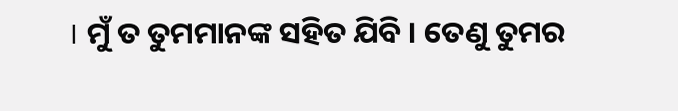। ମୁଁ ତ ତୁମମାନଙ୍କ ସହିତ ଯିବି । ତେଣୁ ତୁମର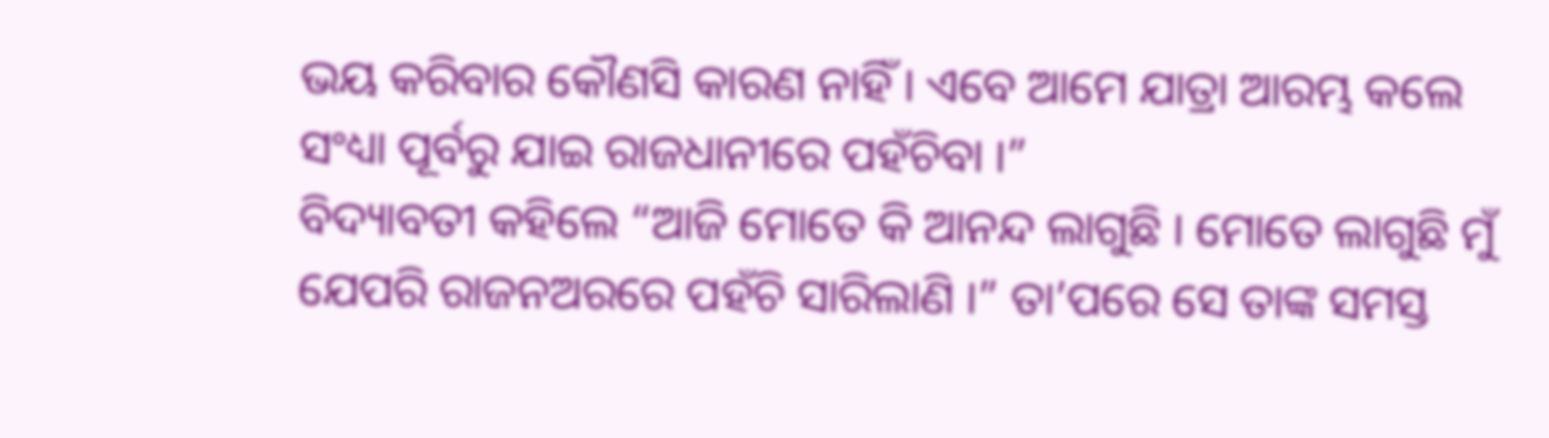ଭୟ କରିବାର କୌଣସି କାରଣ ନାହିଁ । ଏବେ ଆମେ ଯାତ୍ରା ଆରମ୍ଭ କଲେ ସଂଧ୍ୟା ପୂର୍ବରୁ ଯାଇ ରାଜଧାନୀରେ ପହଁଚିବା ।”
ବିଦ୍ୟାବତୀ କହିଲେ “ଆଜି ମୋତେ କି ଆନନ୍ଦ ଲାଗୁଛି । ମୋତେ ଲାଗୁଛି ମୁଁ ଯେପରି ରାଜନଅରରେ ପହଁଚି ସାରିଲାଣି ।” ତା’ପରେ ସେ ତାଙ୍କ ସମସ୍ତ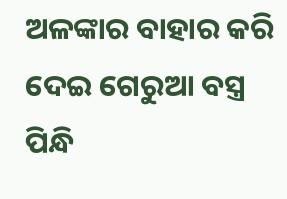ଅଳଙ୍କାର ବାହାର କରି ଦେଇ ଗେରୁଆ ବସ୍ତ୍ର ପିନ୍ଧି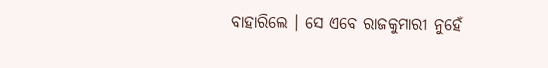ବାହାରିଲେ । ସେ ଏବେ ରାଜକୁମାରୀ ନୁହେଁ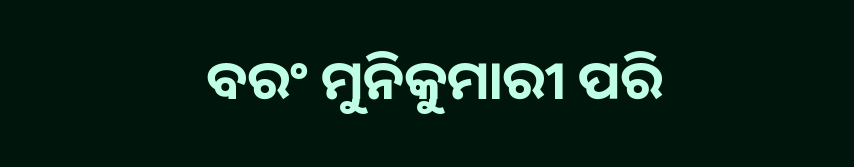ବରଂ ମୁନିକୁମାରୀ ପରି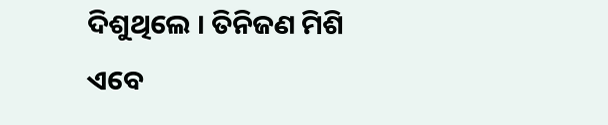ଦିଶୁଥିଲେ । ତିନିଜଣ ମିଶି ଏବେ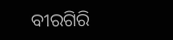ବୀରଗିରି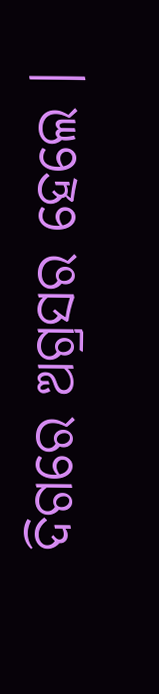ଦିଗରେ ଅଗ୍ରସର ହେଲେ ।